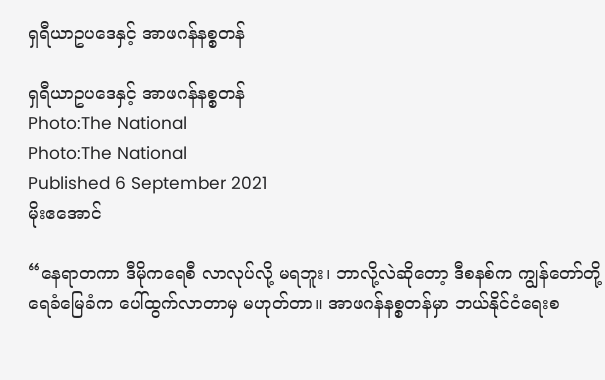ရှရီယာဥပဒေနှင့် အာဖဂန်နစ္စတန်

ရှရီယာဥပဒေနှင့် အာဖဂန်နစ္စတန်
Photo:The National
Photo:The National
Published 6 September 2021
မိုးဧအောင်

“နေရာတကာ ဒီမိုကရေစီ လာလုပ်လို့ မရဘူး၊ ဘာလို့လဲဆိုတော့ ဒီစနစ်က ကျွန်တော်တို့ ရေခံမြေခံက ပေါ်ထွက်လာတာမှ မဟုတ်တာ။ အာဖဂန်နစ္စတန်မှာ ဘယ်နိုင်ငံရေးစ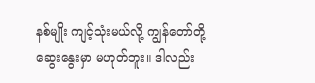နစ်မျိုး ကျင့်သုံးမယ်လို့ ကျွန်တော်တို့ ဆွေးနွေးမှာ မဟုတ်ဘူး။ ဒါလည်း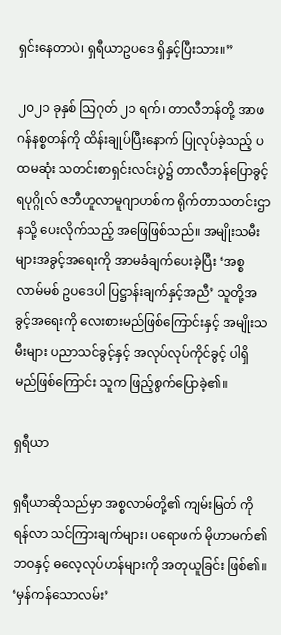ရှင်းနေတာပဲ၊ ရှရီယာဥပဒေ ရှိနှင့်ပြီးသား။”

၂၀၂၁ ခုနှစ် သြဂုတ် ၂၁ ရက်၊ တာလီဘန်တို့ အာဖဂန်နစ္စတန်ကို ထိန်းချုပ်ပြီးနောက် ပြုလုပ်ခဲ့သည့် ပထမဆုံး သတင်းစာရှင်းလင်းပွဲ၌ တာလီဘန်ပြောခွင့်ရပုဂ္ဂိုလ် ဇဘီဟူလာမူဂျာဟစ်က ရိုက်တာသတင်းဌာနသို့ ပေးလိုက်သည့် အဖြေဖြစ်သည်။ အမျိုးသမီးများအခွင့်အရေးကို အာမခံချက်ပေးခဲ့ပြီး ‘အစ္စလာမ်မစ် ဥပဒေပါ ပြဋ္ဌာန်းချက်နှင့်အညီ’ သူတို့အခွင့်အရေးကို လေးစားမည်ဖြစ်ကြောင်းနှင့် အမျိုးသမီးများ ပညာသင်ခွင့်နှင့် အလုပ်လုပ်ကိုင်ခွင့် ပါရှိမည်ဖြစ်ကြောင်း သူက ဖြည့်စွက်ပြောခဲ့၏။

ရှရီယာ

ရှရီယာဆိုသည်မှာ အစ္စလာမ်တို့၏ ကျမ်းမြတ် ကိုရန်လာ သင်ကြားချက်များ၊ ပရောဖက် မိုဟာမက်၏ ဘဝနှင့် ဓလေ့လုပ်ဟန်များကို အတုယူခြင်း ဖြစ်၏။ ‘မှန်ကန်သောလမ်း’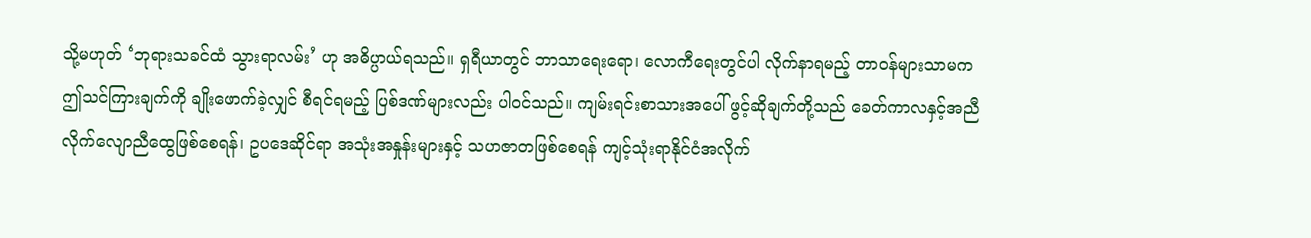သို့မဟုတ် ‘ဘုရားသခင်ထံ သွားရာလမ်း’ ဟု အဓိပ္ပာယ်ရသည်။ ရှရီယာတွင် ဘာသာရေးရော၊ လောကီရေးတွင်ပါ လိုက်နာရမည့် တာဝန်များသာမက ဤသင်ကြားချက်ကို ချိုးဖောက်ခဲ့လျှင် စီရင်ရမည့် ပြစ်ဒဏ်များလည်း ပါဝင်သည်။ ကျမ်းရင်းစာသားအပေါ် ဖွင့်ဆိုချက်တို့သည် ခေတ်ကာလနှင့်အညီ လိုက်လျောညီထွေဖြစ်စေရန်၊ ဥပဒေဆိုင်ရာ အသုံးအနှုန်းများနှင့် သဟဇာတဖြစ်စေရန် ကျင့်သုံးရာနိုင်ငံအလိုက်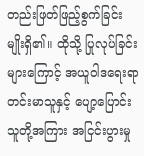တည်းဖြတ်ဖြည့်စွက်ခြင်းမျိုးရှိ၏။ ထိုသို့ ပြုလုပ်ခြင်းများကြောင့် အယူဝါဒရေးရာ တင်းမာသူနှင့် ပျော့ပြောင်းသူတို့အကြား အငြင်းပွားမှု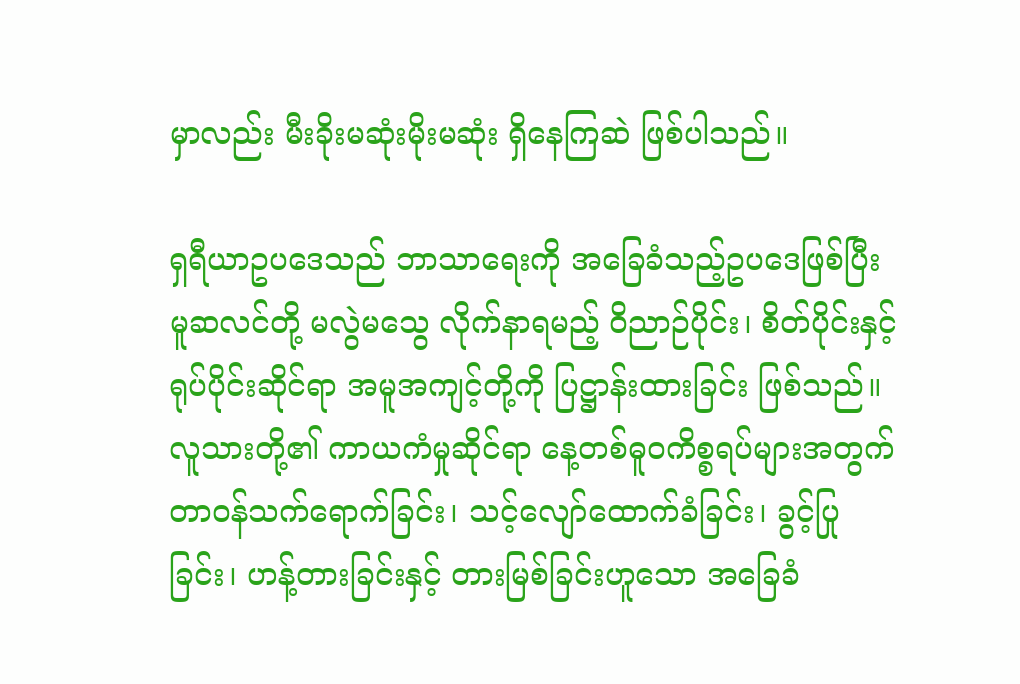မှာလည်း မီးခိုးမဆုံးမိုးမဆုံး ရှိနေကြဆဲ ဖြစ်ပါသည်။

ရှရီယာဥပဒေသည် ဘာသာရေးကို အခြေခံသည့်ဥပဒေဖြစ်ပြီး မူဆလင်တို့ မလွဲမသွေ လိုက်နာရမည့် ၀ိညာဉ်ပိုင်း၊ စိတ်ပိုင်းနှင့် ရုပ်ပိုင်းဆိုင်ရာ အမူအကျင့်တို့ကို ပြဋ္ဌာန်းထားခြင်း ဖြစ်သည်။ လူသားတို့၏ ကာယကံမှုဆိုင်ရာ နေ့တစ်ဓူဝကိစ္စရပ်များအတွက် တာဝန်သက်ရောက်ခြင်း၊ သင့်လျော်ထောက်ခံခြင်း၊ ခွင့်ပြုခြင်း၊ ဟန့်တားခြင်းနှင့် တားမြစ်ခြင်းဟူသော အခြေခံ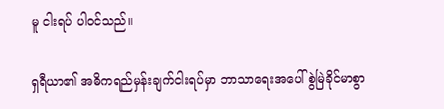မူ ငါးရပ် ပါဝင်သည်။

ရှရီယာ၏ အဓိကရည်မှန်းချက်ငါးရပ်မှာ ဘာသာရေးအပေါ် စွဲမြဲခိုင်မာစွာ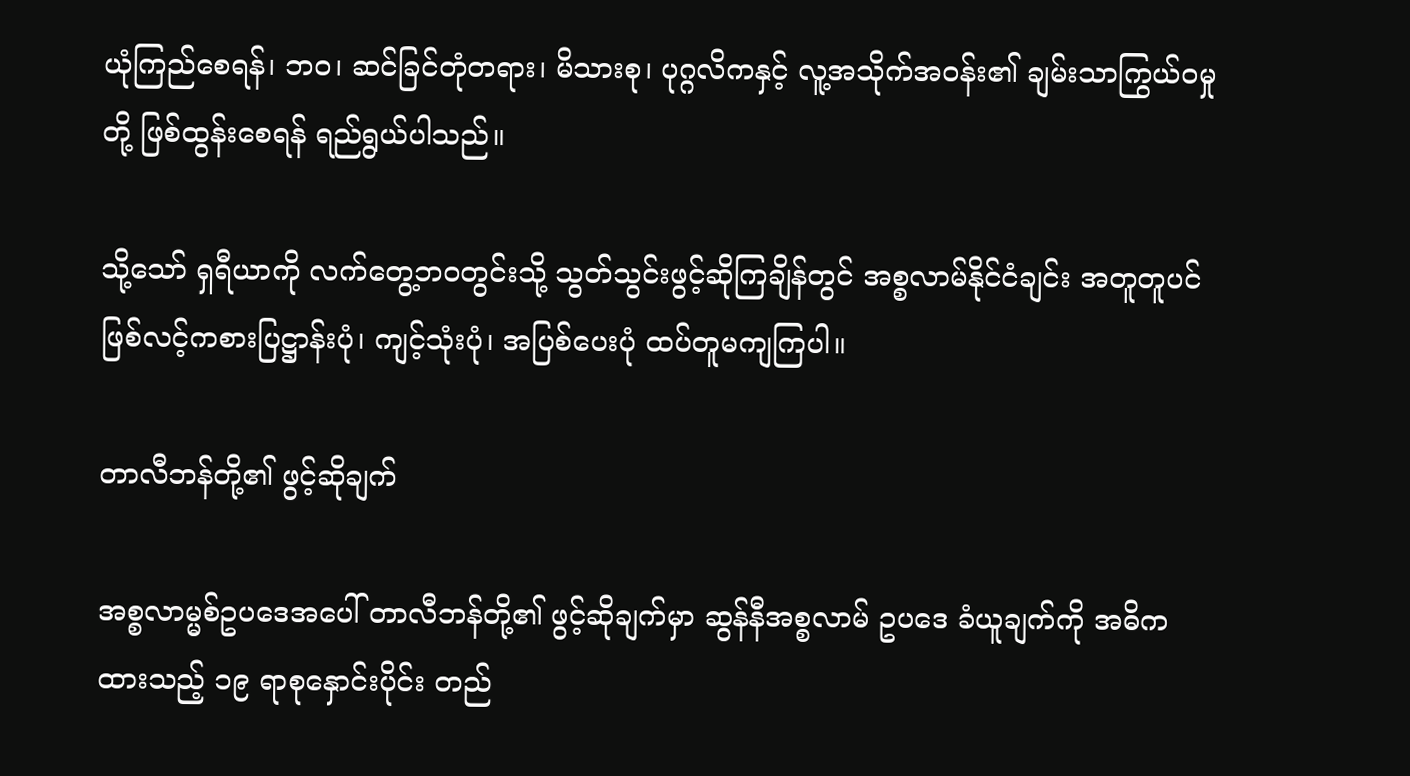ယုံကြည်စေရန်၊ ဘဝ၊ ဆင်ခြင်တုံတရား၊ မိသားစု၊ ပုဂ္ဂလိကနှင့် လူ့အသိုက်အဝန်း၏ ချမ်းသာကြွယ်ဝမှုတို့ ဖြစ်ထွန်းစေရန် ရည်ရွယ်ပါသည်။

သို့သော် ရှရီယာကို လက်တွေ့ဘဝတွင်းသို့ သွတ်သွင်းဖွင့်ဆိုကြချိန်တွင် အစ္စလာမ်နိုင်ငံချင်း အတူတူပင် ဖြစ်လင့်ကစားပြဋ္ဌာန်းပုံ၊ ကျင့်သုံးပုံ၊ အပြစ်ပေးပုံ ထပ်တူမကျကြပါ။

တာလီဘန်တို့၏ ဖွင့်ဆိုချက်

အစ္စလာမ္မစ်ဥပဒေအပေါ် တာလီဘန်တို့၏ ဖွင့်ဆိုချက်မှာ ဆွန်နီအစ္စလာမ် ဥပဒေ ခံယူချက်ကို အဓိကထားသည့် ၁၉ ရာစုနှောင်းပိုင်း တည်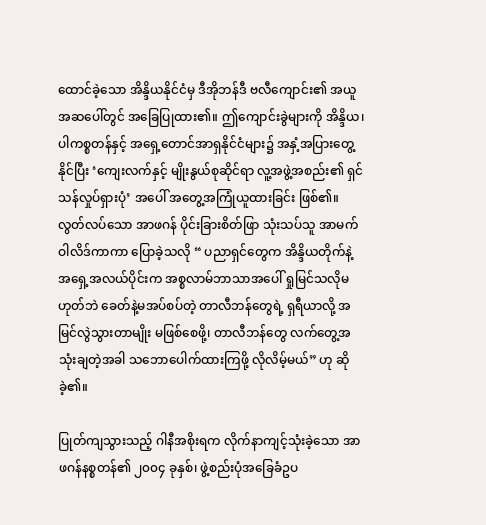ထောင်ခဲ့သော အိန္ဒိယနိုင်ငံမှ ဒီအိုဘန်ဒီ ဗလီကျောင်း၏ အယူအဆပေါ်တွင် အခြေပြုထား၏။ ဤကျောင်းခွဲများကို အိန္ဒိယ၊ ပါကစ္စတန်နှင့် အရှေ့တောင်အာရှနိုင်ငံများ၌ အနှံ့အပြားတွေ့နိုင်ပြီး ‘ကျေးလက်နှင့် မျိုးနွယ်စုဆိုင်ရာ လူ့အဖွဲ့အစည်း၏ ရှင်သန်လှုပ်ရှားပုံ’ အပေါ် အတွေ့အကြုံယူထားခြင်း ဖြစ်၏။ လွတ်လပ်သော အာဖဂန် ပိုင်းခြားစိတ်ဖြာ သုံးသပ်သူ အာမက်ဝါလိဒ်ကာကာ ပြောခဲ့သလို “ ပညာရှင်တွေက အိန္ဒိယတိုက်နဲ့ အရှေ့အလယ်ပိုင်းက အစ္စလာမ်ဘာသာအပေါ် ရှုမြင်သလိုမဟုတ်ဘဲ ခေတ်နဲ့မအပ်စပ်တဲ့ တာလီဘန်တွေရဲ့ ရှရီယာလို့ အမြင်လွဲသွားတာမျိုး မဖြစ်စေဖို့၊ တာလီဘန်တွေ လက်တွေ့အသုံးချတဲ့အခါ သဘောပေါက်ထားကြဖို့ လိုလိမ့်မယ်” ဟု ဆိုခဲ့၏။

ပြုတ်ကျသွားသည့် ဂါနီအစိုးရက လိုက်နာကျင့်သုံးခဲ့သော အာဖဂန်နစ္စတန်၏ ၂၀၀၄ ခုနှစ်၊ ဖွဲ့စည်းပုံအခြေခံဥပ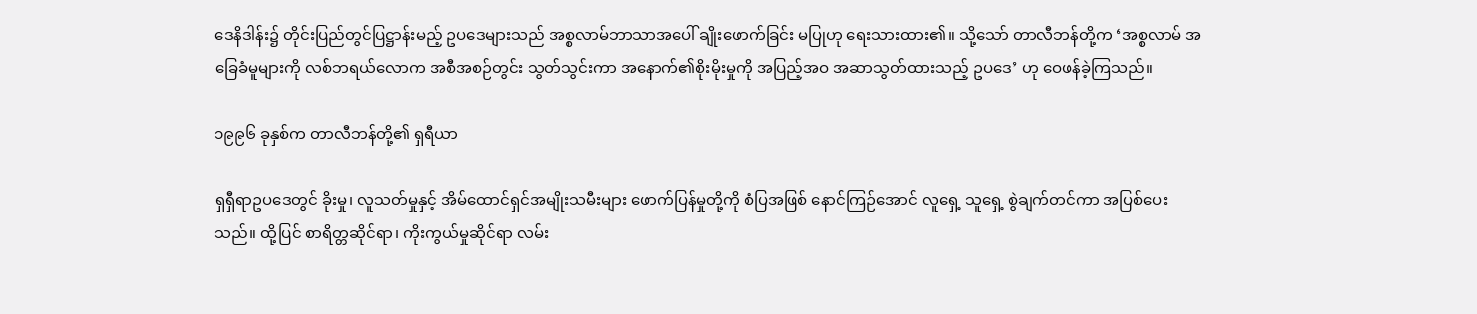ဒေနိဒါန်း၌ တိုင်းပြည်တွင်ပြဋ္ဌာန်းမည့် ဥပဒေများသည် အစ္စလာမ်ဘာသာအပေါ် ချိုးဖောက်ခြင်း မပြုဟု ရေးသားထား၏။ သို့သော် တာလီဘန်တို့က ‘အစ္စလာမ် အခြေခံမူများကို လစ်ဘရယ်လောက အစီအစဉ်တွင်း သွတ်သွင်းကာ အနောက်၏စိုးမိုးမှုကို အပြည့်အဝ အဆာသွတ်ထားသည့် ဥပဒေ’ ဟု ဝေဖန်ခဲ့ကြသည်။

၁၉၉၆ ခုနှစ်က တာလီဘန်တို့၏ ရှရီယာ

ရှရှီရာဥပဒေတွင် ခိုးမှု၊ လူသတ်မှုနှင့် အိမ်ထောင်ရှင်အမျိုးသမီးများ ဖောက်ပြန်မှုတို့ကို စံပြအဖြစ် နောင်ကြဉ်အောင် လူရှေ့ သူရှေ့ စွဲချက်တင်ကာ အပြစ်ပေးသည်။ ထို့ပြင် စာရိတ္တဆိုင်ရာ၊ ကိုးကွယ်မှုဆိုင်ရာ လမ်း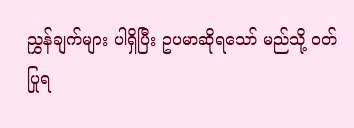ညွှန်ချက်များ ပါရှိပြီး ဥပမာဆိုရသော် မည်သို့ ဝတ်ပြုရ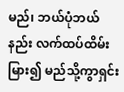မည်၊ ဘယ်ပုံဘယ်နည်း လက်ထပ်ထိမ်းမြား၍ မည်သို့ကွာရှင်း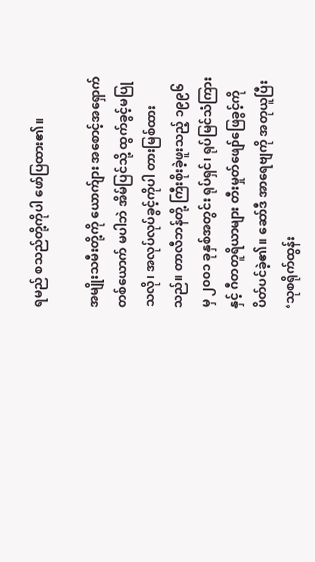ရမည် စသည်တို့ကိုပါ ဖော်ပြထား၏။

အမျိုးသမီးတို့ကို ယောက်ျား အစောင့်အရှောက်တစ်ယောက် မပါဘဲ အိမ်ပြင်သို့ ထွက်ခွင့်မပြုသလို၊ အလုပ်လုပ်ခွင့်ကိုပါ တားမြစ်ထားသည်။ တာလီဘန်တို့ ကြီးစိုးခဲ့ဖူးသည့် ၁၉၉၆ မှ ၂၀၀၁ ခုနှစ်အတွင်း ရုပ်ရှင်၊ ရုပ်မြင်သံကြားနှင့် ဂီတတူရိယာများ တီးမှုတ်ဖျော်ဖြေခွင့်ကို ပိတ်ပင်ခဲ့၏။ ဆော်ဒီ အာရေဗျကို အတုယူပြီး ‘သုစရိုက်ထွန်း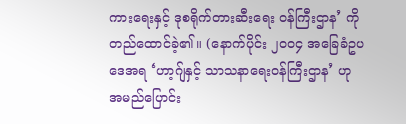ကားရေးနှင့် ဒုစရိုက်တားဆီးရေး ဝန်ကြီးဌာန’ ကို တည်ထောင်ခဲ့၏။ (နောက်ပိုင်း ၂၀၀၄ အခြေခံဥပဒေအရ ‘ဟာ့ဂျ်နှင့် သာသနာရေးဝန်ကြီးဌာန’ ဟု အမည်ပြောင်း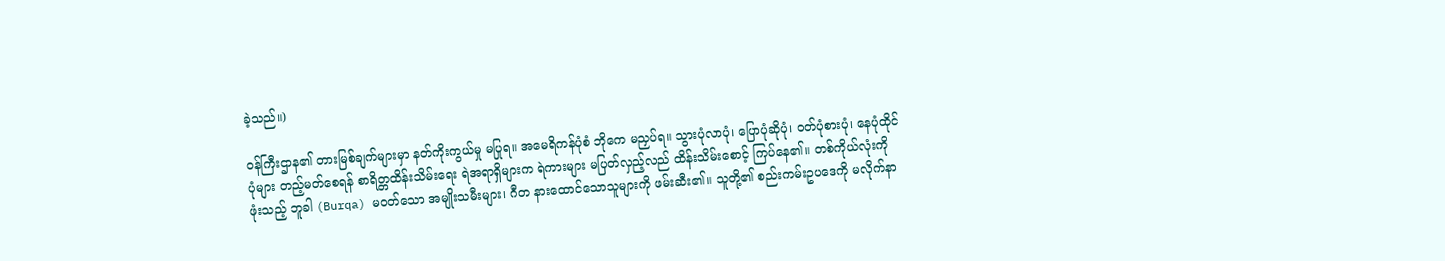ခဲ့သည်။)

ဝန်ကြီးဌာန၏ တားမြစ်ချက်များမှာ နတ်ကိုးကွယ်မှု မပြုရ။ အမေရိကန်ပုံစံ ဘိုကေ မညှပ်ရ။ သွားပုံလာပုံ၊ ပြောပုံဆိုပုံ၊ ဝတ်ပုံစားပုံ၊ နေပုံထိုင်ပုံများ တည့်မတ်စေရန် စာရိတ္တထိန်းသိမ်းရေး ရဲအရာရှိများက ရဲကားများ မပြတ်လှည့်လည် ထိန်းသိမ်းစောင့် ကြပ်နေ၏။ တစ်ကိုယ်လုံးကို ဖုံးသည့် ဘူခါ (Burqa) မဝတ်သော အမျိုးသမီးများ၊ ဂီတ နားထောင်သောသူများကို ဖမ်းဆီး၏။ သူတို့၏ စည်းကမ်းဥပဒေကို မလိုက်နာ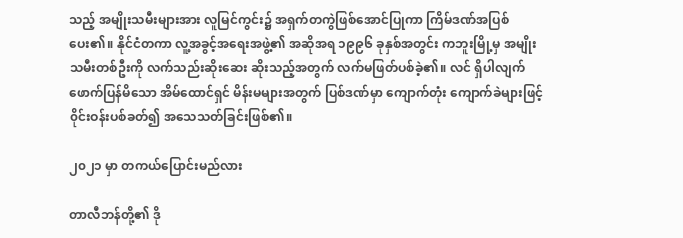သည့် အမျိုးသမီးများအား လူမြင်ကွင်း၌ အရှက်တကွဲဖြစ်အောင်ပြုကာ ကြိမ်ဒဏ်အပြစ်ပေး၏။ နိုင်ငံတကာ လူ့အခွင့်အရေးအဖွဲ့၏ အဆိုအရ ၁၉၉၆ ခုနှစ်အတွင်း ကဘူးမြို့မှ အမျိုးသမီးတစ်ဦးကို လက်သည်းဆိုးဆေး ဆိုးသည့်အတွက် လက်မဖြတ်ပစ်ခဲ့၏။ လင် ရှိပါလျက် ဖောက်ပြန်မိသော အိမ်ထောင်ရှင် မိန်းမများအတွက် ပြစ်ဒဏ်မှာ ကျောက်တုံး ကျောက်ခဲများဖြင့် ၀ိုင်းဝန်းပစ်ခတ်၍ အသေသတ်ခြင်းဖြစ်၏။

၂၀၂၁ မှာ တကယ်ပြောင်းမည်လား

တာလီဘန်တို့၏ ဒို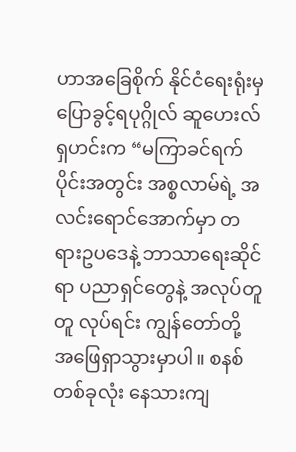ဟာအခြေစိုက် နိုင်ငံရေးရုံးမှ ပြောခွင့်ရပုဂ္ဂိုလ် ဆူဟေးလ်ရှဟင်းက “မကြာခင်ရက်ပိုင်းအတွင်း အစ္စလာမ်ရဲ့ အလင်းရောင်အောက်မှာ တရားဥပဒေနဲ့ ဘာသာရေးဆိုင်ရာ ပညာရှင်တွေနဲ့ အလုပ်တူတူ လုပ်ရင်း ကျွန်တော်တို့ အဖြေရှာသွားမှာပါ။ စနစ်တစ်ခုလုံး နေသားကျ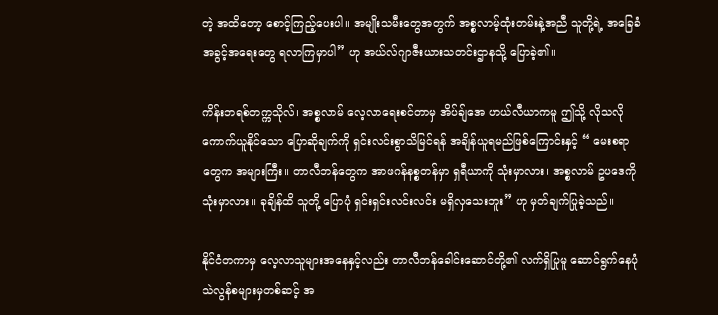တဲ့ အထိတော့ စောင့်ကြည့်ပေးပါ။ အမျိုးသမီးတွေအတွက် အစ္စလာမ့်ထုံးတမ်းနဲ့အညီ သူတို့ရဲ့ အခြေခံအခွင့်အရေးတွေ ရလာကြမှာပါ” ဟု အယ်လ်ဂျာဇီးယားသတင်းဌာနသို့ ပြောခဲ့၏။

ကိန်းဘရစ်တက္ကသိုလ်၊ အစ္စလာမ် လေ့လာရေးစင်တာမှ အိပ်ချ်အေ ဟယ်လီယာကမူ ဤသို့ လိုသလို ကောက်ယူနိုင်သော ပြောဆိုချက်ကို ရှင်းလင်းစွာသိမြင်ရန် အချိန်ယူရမည်ဖြစ်ကြောင်းနှင့် “ မေးစရာတွေက အများကြီး။ တာလီဘန်တွေက အာဖဂန်နစ္စတန်မှာ ရှရီယာကို သုံးမှာလား၊ အစ္စလာမ် ဥပဒေကို သုံးမှာလား။ ခုချိန်ထိ သူတို့ ပြောပုံ ရှင်းရှင်းလင်းလင်း မရှိလှသေးဘူး” ဟု မှတ်ချက်ပြုခဲ့သည်။

နိုင်ငံတကာမှ လေ့လာသူများအနေနှင့်လည်း တာလီဘန်ခေါင်းဆောင်တို့၏ လက်ရှိပြုမူ ဆောင်ရွက်နေပုံ သဲလွန်စများမှတစ်ဆင့် အ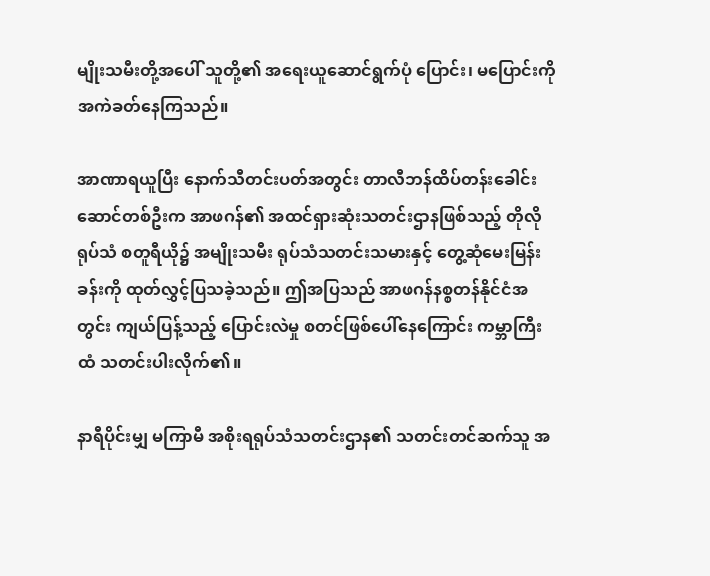မျိုးသမီးတို့အပေါ် သူတို့၏ အရေးယူဆောင်ရွက်ပုံ ပြောင်း၊ မပြောင်းကို အကဲခတ်နေကြသည်။

အာဏာရယူပြီး နောက်သီတင်းပတ်အတွင်း တာလီဘန်ထိပ်တန်းခေါင်းဆောင်တစ်ဦးက အာဖဂန်၏ အထင်ရှားဆုံးသတင်းဌာနဖြစ်သည့် တိုလိုရုပ်သံ စတူရီယို၌ အမျိုးသမီး ရုပ်သံသတင်းသမားနှင့် တွေ့ဆုံမေးမြန်းခန်းကို ထုတ်လွှင့်ပြသခဲ့သည်။ ဤအပြသည် အာဖဂန်နစ္စတန်နိုင်ငံအတွင်း ကျယ်ပြန့်သည့် ပြောင်းလဲမှု စတင်ဖြစ်ပေါ်နေကြောင်း ကမ္ဘာကြီးထံ သတင်းပါးလိုက်၏။

နာရီပိုင်းမျှ မကြာမီ အစိုးရရုပ်သံသတင်းဌာန၏ သတင်းတင်ဆက်သူ အ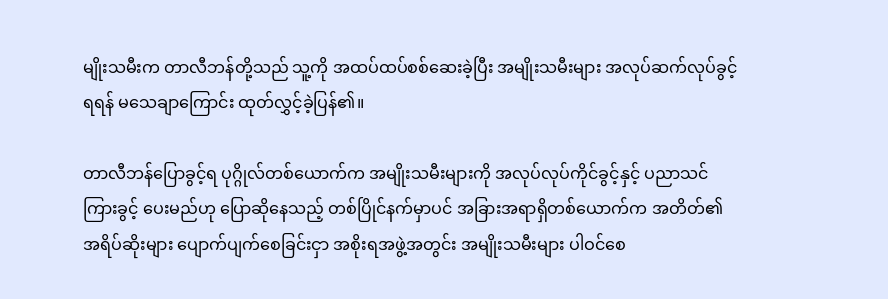မျိုးသမီးက တာလီဘန်တို့သည် သူ့ကို အထပ်ထပ်စစ်ဆေးခဲ့ပြီး အမျိုးသမီးများ အလုပ်ဆက်လုပ်ခွင့်ရရန် မသေချာကြောင်း ထုတ်လွှင့်ခဲ့ပြန်၏။

တာလီဘန်ပြောခွင့်ရ ပုဂ္ဂိုလ်တစ်ယောက်က အမျိုးသမီးများကို အလုပ်လုပ်ကိုင်ခွင့်နှင့် ပညာသင်ကြားခွင့် ပေးမည်ဟု ပြောဆိုနေသည့် တစ်ပြိုင်နက်မှာပင် အခြားအရာရှိတစ်ယောက်က အတိတ်၏ အရိပ်ဆိုးများ ပျောက်ပျက်စေခြင်းငှာ အစိုးရအဖွဲ့အတွင်း အမျိုးသမီးများ ပါဝင်စေ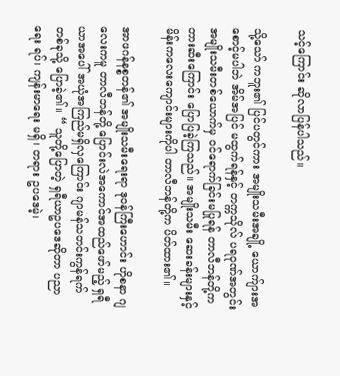သင့်ကြောင်း ဆိုလာပြန်ပါသည်။

သို့သော် ကဘူး၏ ပြင်ပတွင်ကား အမျိုးသမီးအချို့ ယောက်ျားအစောင့်မပါဘဲ အိမ်အပြင် မထွက်ရန်နှင့် တက္ကသိုလ် ပရဝုဏ်အတွင်း အမျိုးသမီးတစ်ယောက်မှ ဝင်ရောက်ခြင်းမပြုရန် တာလီဘန်တို့က တားဆီးကြောင်း ပြောပြခဲ့ကြသည်။ အမျိုးသမီး ဆေးခန်းများနှင့် မိန်းကလေးကျောင်းများကိုပါ တာလီဘန်တို့က ပိတ်ထား၏။

အာဖဂန်နစ္စတန်၏ အမျိုးသမီးရေးရာ ဒုဝန်ကြီးဟောင်း ဟိုစနာ ဂျလေးကမူ တာလီဘန်တို့ ပြောင်းလဲအကောင်အထည်ဖော်မည့် ရှရီယာအပေါ် အယုံအကြည်မရှိလှကြောင်း ဂျာမန်သတင်းကွန်ရက်တစ်ခုသို့ ပြောခဲ့၏။ “ သူတို့ပြောတဲ့ ရှရီယာဥပဒေဆိုတာ ပညာရေး ရပ်၊ ကျန်းမာရေး မရှိ၊ တရား ဥပဒေမဲ့၊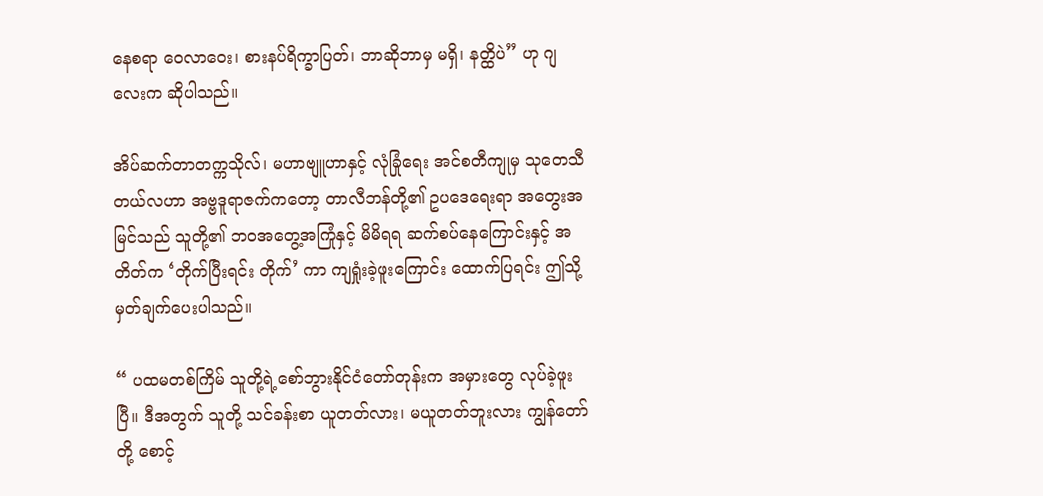နေစရာ ဝေလာဝေး၊ စားနပ်ရိက္ခာပြတ်၊ ဘာဆိုဘာမှ မရှိ၊ နတ္ထိပဲ” ဟု ဂျလေးက ဆိုပါသည်။

အိပ်ဆက်တာတက္ကသိုလ်၊ မဟာဗျူဟာနှင့် လုံခြုံရေး အင်စတီကျုမှ သုတေသီ တယ်လဟာ အဗ္ဗဒူရာဇက်ကတော့ တာလီဘန်တို့၏ ဥပဒေရေးရာ အတွေးအမြင်သည် သူတို့၏ ဘဝအတွေ့အကြုံနှင့် မိမိရရ ဆက်စပ်နေကြောင်းနှင့် အတိတ်က ‘တိုက်ပြီးရင်း တိုက်’ ကာ ကျရှုံးခဲ့ဖူးကြောင်း ထောက်ပြရင်း ဤသို့ မှတ်ချက်ပေးပါသည်။

“ ပထမတစ်ကြိမ် သူတို့ရဲ့စော်ဘွားနိုင်ငံတော်တုန်းက အမှားတွေ လုပ်ခဲ့ဖူးပြီ။ ဒီအတွက် သူတို့ သင်ခန်းစာ ယူတတ်လား၊ မယူတတ်ဘူးလား ကျွန်တော်တို့ စောင့်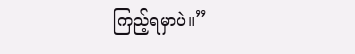ကြည့်ရမှာပဲ။”